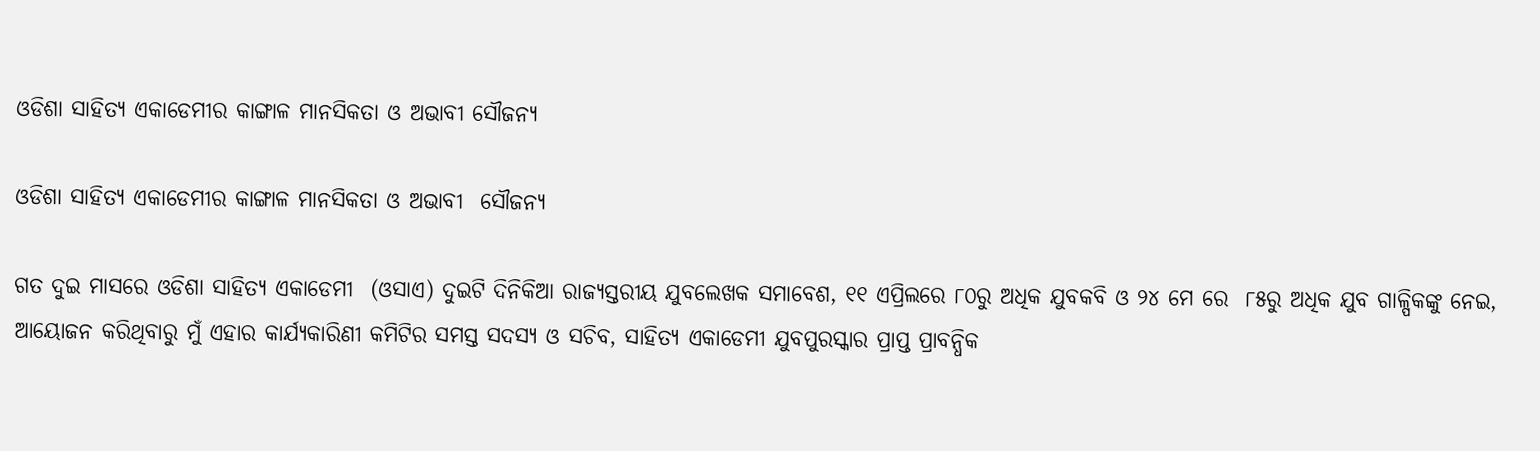ଓଡିଶା ସାହିତ୍ୟ ଏକାଡେମୀର କାଙ୍ଗାଳ ମାନସିକତା ଓ ଅଭାବୀ ସୌଜନ୍ୟ

ଓଡିଶା ସାହିତ୍ୟ ଏକାଡେମୀର କାଙ୍ଗାଳ ମାନସିକତା ଓ ଅଭାବୀ  ସୌଜନ୍ୟ

ଗତ ଦୁଇ ମାସରେ ଓଡିଶା ସାହିତ୍ୟ ଏକାଡେମୀ  (ଓସାଏ) ଦୁଇଟି ଦିନିକିଆ ରାଜ୍ୟସ୍ତରୀୟ ଯୁବଲେଖକ ସମାବେଶ, ୧୧ ଏପ୍ରିଲରେ ୮୦ରୁ ଅଧିକ ଯୁବକବି ଓ ୨୪ ମେ ରେ  ୮୫ରୁ ଅଧିକ ଯୁବ ଗାଳ୍ପିକଙ୍କୁ ନେଇ, ଆୟୋଜନ କରିଥିବାରୁ ମୁଁ ଏହାର କାର୍ଯ୍ୟକାରିଣୀ କମିଟିର ସମସ୍ତ ସଦସ୍ୟ ଓ ସଚିବ, ସାହିତ୍ୟ ଏକାଡେମୀ ଯୁବପୁରସ୍କାର ପ୍ରାପ୍ତ ପ୍ରାବନ୍ଧିକ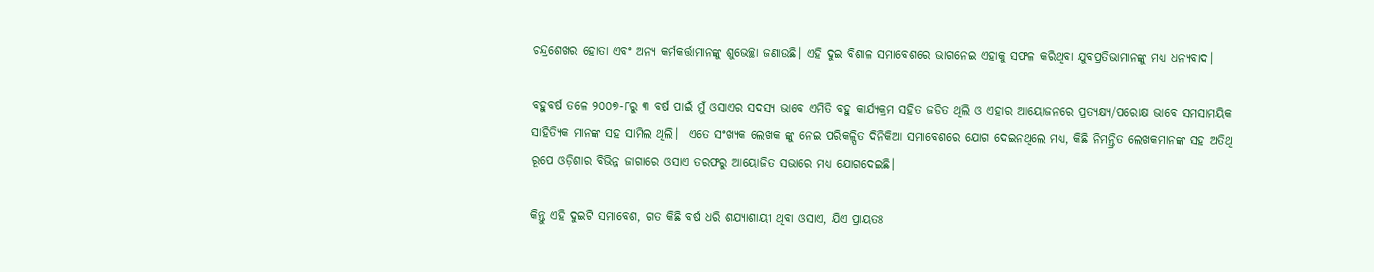ଚନ୍ଦ୍ରଶେଖର ହୋତା ଏବଂ ଅନ୍ୟ କର୍ମକର୍ତ୍ତାମାନଙ୍କୁ ଶୁଭେଚ୍ଛା ଜଣାଉଛି। ଏହି ଦୁଇ ବିଶାଳ ସମାବେଶରେ ଭାଗନେଇ ଏହାକୁ ସଫଳ କରିଥିବା ଯୁବପ୍ରତିଭାମାନଙ୍କୁ ମଧ୍ୟ ଧନ୍ୟବାଦ।

ବହୁବର୍ଷ ତଳେ ୨୦୦୭-୮ରୁ ୩ ବର୍ଷ ପାଇଁ ମୁଁ ଓସାଏର ସଦସ୍ୟ ଭାବେ ଏମିତି ବହୁ କାର୍ଯ୍ୟକ୍ରମ ସହିତ ଜଡିତ ଥିଲି ଓ ଏହାର ଆୟୋଜନରେ ପ୍ରତ୍ୟକ୍ଷ୍ୟ/ପରୋକ୍ଷ ଭାବେ ସମସାମୟିକ ସାହିତ୍ୟିକ ମାନଙ୍କ ସହ ସାମିଲ ଥିଲି।  ଏତେ ସଂଖ୍ୟକ ଲେଖକ ଙ୍କୁ ନେଇ ପରିକଳ୍ପିତ ଦିନିକିଆ ସମାବେଶରେ ଯୋଗ ଦେଇନଥିଲେ ମଧ୍ୟ, କିଛି ନିମନ୍ତ୍ରିତ ଲେଖକମାନଙ୍କ ସହ ଅତିଥି ରୂପେ ଓଡ଼ିଶାର ବିଭିନ୍ନ ଜାଗାରେ ଓସାଏ ତରଫରୁ ଆୟୋଜିତ ସଭାରେ ମଧ୍ୟ ଯୋଗଦେଇଛି।

କିନ୍ତୁ ଏହି ଦୁଇଟି ସମାବେଶ, ଗତ କିଛି ବର୍ଷ ଧରି ଶଯ୍ୟାଶାୟୀ ଥିବା ଓସାଏ, ଯିଏ ପ୍ରାୟତଃ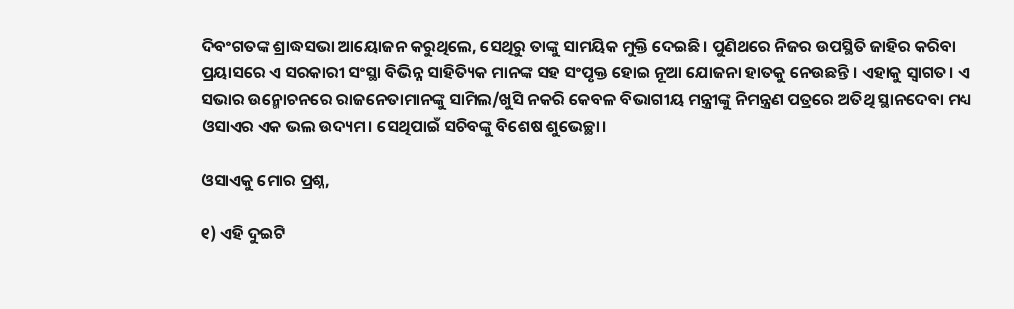ଦିବଂଗତଙ୍କ ଶ୍ରାଦ୍ଧସଭା ଆୟୋଜନ କରୁଥିଲେ, ସେଥିରୁ ତାଙ୍କୁ ସାମୟିକ ମୁକ୍ତି ଦେଇଛି। ପୁଣିଥରେ ନିଜର ଉପସ୍ଥିତି ଜାହିର କରିବା ପ୍ରୟାସରେ ଏ ସରକାରୀ ସଂସ୍ଥା ବିଭିନ୍ନ ସାହିତ୍ୟିକ ମାନଙ୍କ ସହ ସଂପୃକ୍ତ ହୋଇ ନୂଆ ଯୋଜନା ହାତକୁ ନେଉଛନ୍ତି । ଏହାକୁ ସ୍ୱାଗତ। ଏ ସଭାର ଉନ୍ମୋଚନରେ ରାଜନେତାମାନଙ୍କୁ ସାମିଲ/ଖୁସି ନକରି କେବଳ ବିଭାଗୀୟ ମନ୍ତ୍ରୀଙ୍କୁ ନିମନ୍ତ୍ରଣ ପତ୍ରରେ ଅତିଥି ସ୍ଥାନଦେବା ମଧ୍ୟ ଓସାଏର ଏକ ଭଲ ଉଦ୍ୟମ। ସେଥିପାଇଁ ସଚିବଙ୍କୁ ବିଶେଷ ଶୁଭେଚ୍ଛା।

ଓସାଏକୁ ମୋର ପ୍ରଶ୍ନ,

୧) ଏହି ଦୁଇଟି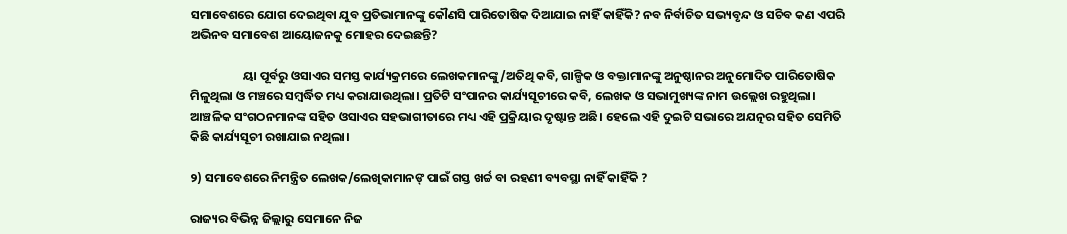ସମାବେଶରେ ଯୋଗ ଦେଇଥିବା ଯୁବ ପ୍ରତିଭାମାନଙ୍କୁ କୌଣସି ପାରିତୋଷିକ ଦିଆଯାଇ ନାହିଁ କାହିଁକି? ନବ ନିର୍ବାଚିତ ସଭ୍ୟବୃନ୍ଦ ଓ ସଚିବ କଣ ଏପରି ଅଭିନବ ସମାବେଶ ଆୟୋଜନକୁ ମୋହର ଦେଇଛନ୍ତି?

                   ୟା ପୂର୍ବରୁ ଓସାଏର ସମସ୍ତ କାର୍ଯ୍ୟକ୍ରମରେ ଲେଖକମାନଙ୍କୁ/ଅତିଥି କବି, ଗାଳ୍ପିକ ଓ ବକ୍ତାମାନଙ୍କୁ ଅନୁଷ୍ଠାନର ଅନୁମୋଦିତ ପାରିତୋଷିକ ମିଳୁଥିଲା ଓ ମଞ୍ଚରେ ସମ୍ବର୍ଦ୍ଧିତ ମଧ୍ୟ କରାଯାଉଥିଲା। ପ୍ରତିଟି ସଂପାନର କାର୍ଯ୍ୟସୂଚୀରେ କବି, ଲେଖକ ଓ ସଭାମୁଖ୍ୟଙ୍କ ନାମ ଉଲ୍ଲେଖ ରହୁଥିଲା।  ଆଞ୍ଚଳିକ ସଂଗଠନମାନଙ୍କ ସହିତ ଓସାଏର ସହଭାଗୀତାରେ ମଧ୍ୟ ଏହି ପ୍ରକ୍ରିୟାର ଦୃଷ୍ଟାନ୍ତ ଅଛି। ହେଲେ ଏହି ଦୁଇଟି ସଭାରେ ଅଯତ୍ନର ସହିତ ସେମିତି କିଛି କାର୍ଯ୍ୟସୂଚୀ ରଖାଯାଇ ନଥିଲା।

୨) ସମାବେଶରେ ନିମନ୍ତ୍ରିତ ଲେଖକ/ଲେଖିକାମାନଙ୍ ପାଇଁ ଗସ୍ତ ଖର୍ଚ୍ଚ ବା ରହଣୀ ବ୍ୟବସ୍ଥା ନାହିଁ କାହିଁକି ?

ରାଜ୍ୟର ବିଭିନ୍ନ ଜିଲ୍ଲାରୁ ସେମାନେ ନିଜ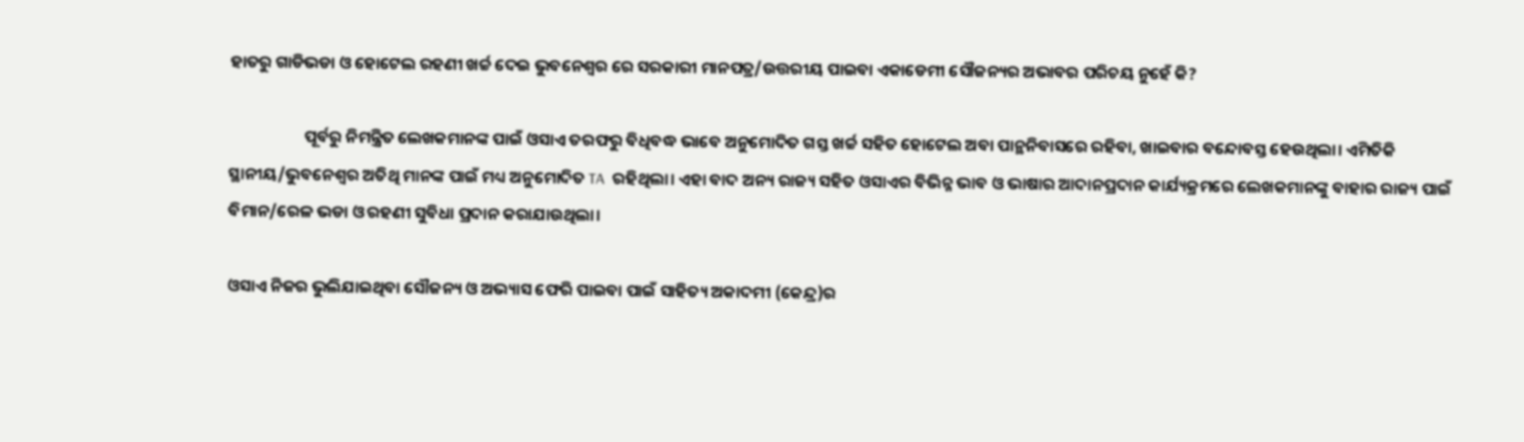ହାତରୁ ଗାଡିଭଡା ଓ ହୋଟେଲ ରହଣୀ ଖର୍ଚ୍ଚ ଦେଇ ଭୁବନେଶ୍ୱର ରେ ସରକାରୀ ମାନପତ୍ର/ଉତ୍ତରୀୟ ପାଇବା ଏକାଡେମୀ ସୌଜନ୍ୟର ଅଭାବର ପରିଚୟ ନୁହେଁ କି?

                    ପୂର୍ବରୁ ନିମନ୍ତ୍ରିତ ଲେଖକମାନଙ୍କ ପାଇଁ ଓସାଏ ତରଫରୁ ବିଧିବଦ୍ଧ ଭାବେ ଅନୁମୋଦିତ ଗସ୍ତ ଖର୍ଚ୍ଚ ସହିତ ହୋଟେଲ ଅବା ପାନ୍ଥନିବାସରେ ରହିବା, ଖାଇବାର ବନ୍ଦୋବସ୍ତ ହେଉଥିଲା। ଏମିତିକି ସ୍ଥାନୀୟ/ଭୁବନେଶ୍ୱର ଅତିଥି ମାନଙ୍କ ପାଇଁ ମଧ୍ୟ ଅନୁମୋଦିତ TA  ରହିଥିଲା। ଏହା ବାଦ ଅନ୍ୟ ରାଜ୍ୟ ସହିତ ଓସାଏର ବିଭିନ୍ନ ଭାବ ଓ ଭାଷାର ଆଦାନପ୍ରଦାନ କାର୍ଯ୍ୟକ୍ରମରେ ଲେଖକମାନଙ୍କୁ ବାହାର ରାଜ୍ୟ ପାଇଁ ବିମାନ/ରେଳ ଭଡା ଓ ରହଣୀ ସୁବିଧା ପ୍ରଦାନ କରାଯାଉଥିଲା।

ଓସାଏ ନିଜର ଭୁଲିଯାଇଥିବା ସୌଜନ୍ୟ ଓ ଅଭ୍ୟାସ ଫେରି ପାଇବା ପାଇଁ ସାହିତ୍ୟ ଅକାଦମୀ (କେନ୍ଦ୍ର)ର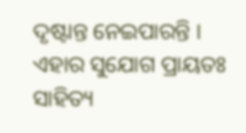ଦୃଷ୍ଟାନ୍ତ ନେଇପାରନ୍ତି । ଏହାର ସୁଯୋଗ ପ୍ରାୟତଃ ସାହିତ୍ୟ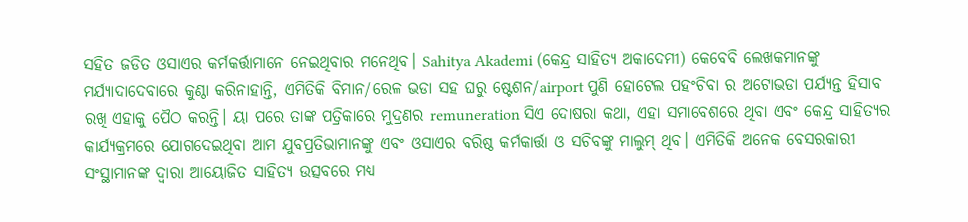ସହିତ ଜଡିତ ଓସାଏର କର୍ମକର୍ତ୍ତାମାନେ ନେଇଥିବାର ମନେଥିବ। Sahitya Akademi (କେନ୍ଦ୍ର ସାହିତ୍ୟ ଅକାଦେମୀ) କେବେବି ଲେଖକମାନଙ୍କୁ ମର୍ଯ୍ୟାଦାଦେବାରେ କୁଣ୍ଠା କରିନାହାନ୍ତି, ଏମିତିକି ବିମାନ/ରେଳ ଭଡା ସହ ଘରୁ ଷ୍ଟେଶନ/airport ପୁଣି ହୋଟେଲ ପହଂଚିବା ର ଅଟୋଭଡା ପର୍ଯ୍ୟନ୍ତ ହିସାବ ରଖି ଏହାକୁ ପୈଠ କରନ୍ତି। ୟା ପରେ ତାଙ୍କ ପତ୍ରିକାରେ ମୁଦ୍ରଣର remuneration ସିଏ ଦୋଷରା କଥା, ଏହା ସମାବେଶରେ ଥିବା ଏବଂ କେନ୍ଦ୍ର ସାହିତ୍ୟର କାର୍ଯ୍ୟକ୍ରମରେ ଯୋଗଦେଇଥିବା ଆମ ଯୁବପ୍ରତିଭାମାନଙ୍କୁ ଏବଂ ଓସାଏର ବରିଷ୍ଠ କର୍ମକାର୍ତ୍ତା ଓ ସଚିବଙ୍କୁ ମାଲୁମ୍ ଥିବ। ଏମିତିକି ଅନେକ ବେସରକାରୀ ସଂସ୍ଥାମାନଙ୍କ ଦ୍ୱାରା ଆୟୋଜିତ ସାହିତ୍ୟ ଉତ୍ସବରେ ମଧ୍ୟ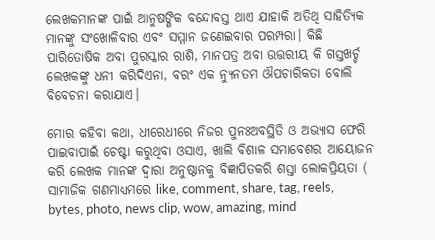ଲେଖକମାନଙ୍କ ପାଇଁ ଆନୁଷଙ୍ଗିକ ବନ୍ଦୋବସ୍ତ ଥାଏ ଯାହାକି ଅତିଥି ସାହିତ୍ୟିକ ମାନଙ୍କୁ ସଂଖୋଳିବାର ଏବଂ ସମ୍ମାନ ଜଣେଇବାର ପରମ୍ପରା। କିଛି ପାରିତୋଷିକ ଅବା ପୁରସ୍କାର ରାଶି, ମାନପତ୍ର ଅବା ଉତ୍ତରୀୟ କି ଗସ୍ତଖର୍ଚ୍ଚ ଲେଖକଙ୍କୁ ଧନୀ କରିଦିଏନା, ବରଂ ଏକ ନ୍ୟୁନତମ ଔପଚାରିକତା ବୋଲି ବିବେଚନା କରାଯାଏ।

ମୋର କହିବା କଥା, ଧୀରେଧୀରେ ନିଜର ପୁନଃଅବସ୍ଥିତି ଓ ଅଭ୍ୟାସ ଫେରି ପାଇବାପାଇଁ ଚେଷ୍ଟା କରୁଥିବା ଓସାଏ, ଖାଲି ବିଶାଳ ସମାବେଶର ଆୟୋଜନ କରି ଲେଖକ ମାନଙ୍କ ଦ୍ୱାରା ଅନୁଷ୍ଠାନକୁ ବିଜ୍ଞାପିତକରି ଶସ୍ତା ଲୋକପ୍ରିୟତା ( ସାମାଜିକ ଗଣମାଧ୍ୟମରେ like, comment, share, tag, reels, bytes, photo, news clip, wow, amazing, mind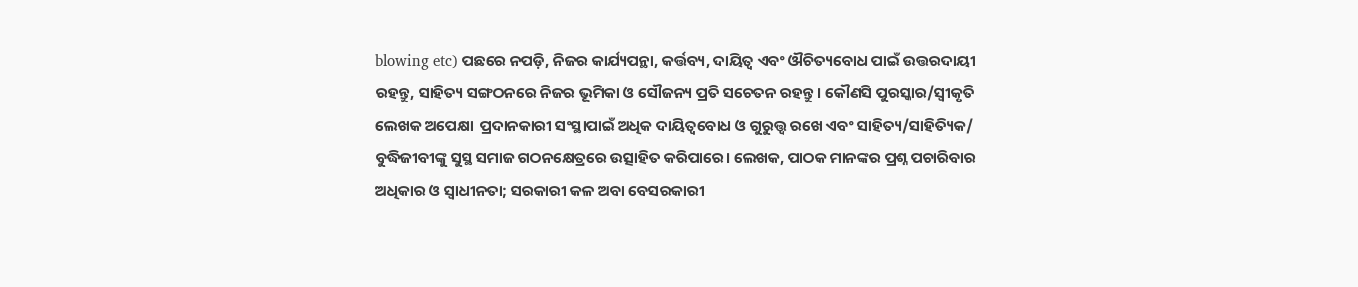blowing etc) ପଛରେ ନପଡ଼ି, ନିଜର କାର୍ଯ୍ୟପନ୍ଥା, କର୍ତ୍ତବ୍ୟ, ଦାୟିତ୍ୱ ଏବଂ ଔଚିତ୍ୟବୋଧ ପାଇଁ ଉତ୍ତରଦାୟୀ ରହନ୍ତୁ, ସାହିତ୍ୟ ସଙ୍ଗଠନରେ ନିଜର ଭୂମିକା ଓ ସୌଜନ୍ୟ ପ୍ରତି ସଚେତନ ରହନ୍ତୁ। କୌଣସି ପୁରସ୍କାର/ସ୍ୱୀକୃତି ଲେଖକ ଅପେକ୍ଷା  ପ୍ରଦାନକାରୀ ସଂସ୍ଥାପାଇଁ ଅଧିକ ଦାୟିତ୍ୱବୋଧ ଓ ଗୁରୁତ୍ତ୍ୱ ରଖେ ଏବଂ ସାହିତ୍ୟ/ସାହିତ୍ୟିକ/ ବୁଦ୍ଧିଜୀବୀଙ୍କୁ ସୁସ୍ଥ ସମାଜ ଗଠନକ୍ଷେତ୍ରରେ ଉତ୍ସାହିତ କରିପାରେ। ଲେଖକ, ପାଠକ ମାନଙ୍କର ପ୍ରଶ୍ନ ପଚାରିବାର ଅଧିକାର ଓ ସ୍ବାଧୀନତା; ସରକାରୀ କଳ ଅବା ବେସରକାରୀ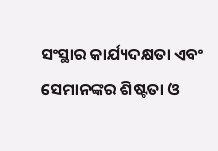ସଂସ୍ଥାର କାର୍ଯ୍ୟଦକ୍ଷତା ଏବଂ ସେମାନଙ୍କର ଶିଷ୍ଟତା ଓ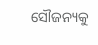ସୌଜନ୍ୟକୁ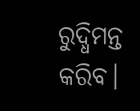ରୁଦ୍ଧିମନ୍ତ କରିବ।